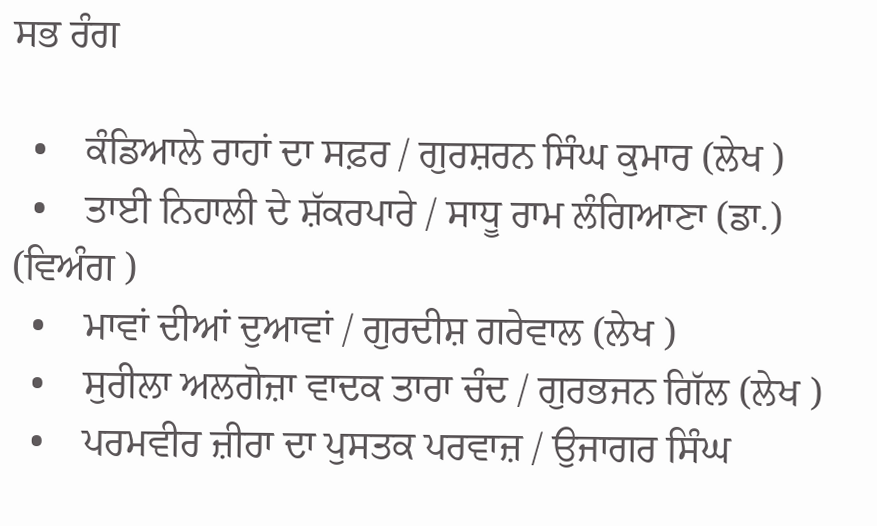ਸਭ ਰੰਗ

  •    ਕੰਡਿਆਲੇ ਰਾਹਾਂ ਦਾ ਸਫ਼ਰ / ਗੁਰਸ਼ਰਨ ਸਿੰਘ ਕੁਮਾਰ (ਲੇਖ )
  •    ਤਾਈ ਨਿਹਾਲੀ ਦੇ ਸ਼ੱਕਰਪਾਰੇ / ਸਾਧੂ ਰਾਮ ਲੰਗਿਆਣਾ (ਡਾ.) (ਵਿਅੰਗ )
  •    ਮਾਵਾਂ ਦੀਆਂ ਦੁਆਵਾਂ / ਗੁਰਦੀਸ਼ ਗਰੇਵਾਲ (ਲੇਖ )
  •    ਸੁਰੀਲਾ ਅਲਗੋਜ਼ਾ ਵਾਦਕ ਤਾਰਾ ਚੰਦ / ਗੁਰਭਜਨ ਗਿੱਲ (ਲੇਖ )
  •    ਪਰਮਵੀਰ ਜ਼ੀਰਾ ਦਾ ਪੁਸਤਕ ਪਰਵਾਜ਼ / ਉਜਾਗਰ ਸਿੰਘ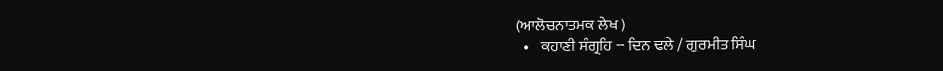(ਆਲੋਚਨਾਤਮਕ ਲੇਖ )
  •    ਕਹਾਣੀ ਸੰਗ੍ਰਹਿ -- ਦਿਨ ਢਲੇ / ਗੁਰਮੀਤ ਸਿੰਘ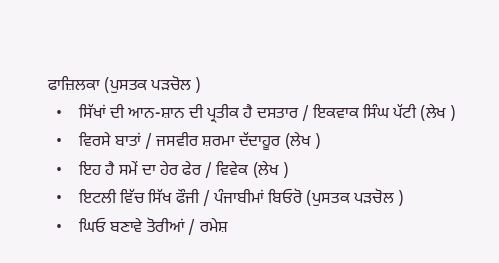ਫਾਜ਼ਿਲਕਾ (ਪੁਸਤਕ ਪੜਚੋਲ )
  •    ਸਿੱਖਾਂ ਦੀ ਆਨ-ਸ਼ਾਨ ਦੀ ਪ੍ਰਤੀਕ ਹੈ ਦਸਤਾਰ / ਇਕਵਾਕ ਸਿੰਘ ਪੱਟੀ (ਲੇਖ )
  •    ਵਿਰਸੇ ਬਾਤਾਂ / ਜਸਵੀਰ ਸ਼ਰਮਾ ਦੱਦਾਹੂਰ (ਲੇਖ )
  •    ਇਹ ਹੈ ਸਮੇਂ ਦਾ ਹੇਰ ਫੇਰ / ਵਿਵੇਕ (ਲੇਖ )
  •    ਇਟਲੀ ਵਿੱਚ ਸਿੱਖ ਫੌਜੀ / ਪੰਜਾਬੀਮਾਂ ਬਿਓਰੋ (ਪੁਸਤਕ ਪੜਚੋਲ )
  •    ਘਿਓ ਬਣਾਵੇ ਤੋਰੀਆਂ / ਰਮੇਸ਼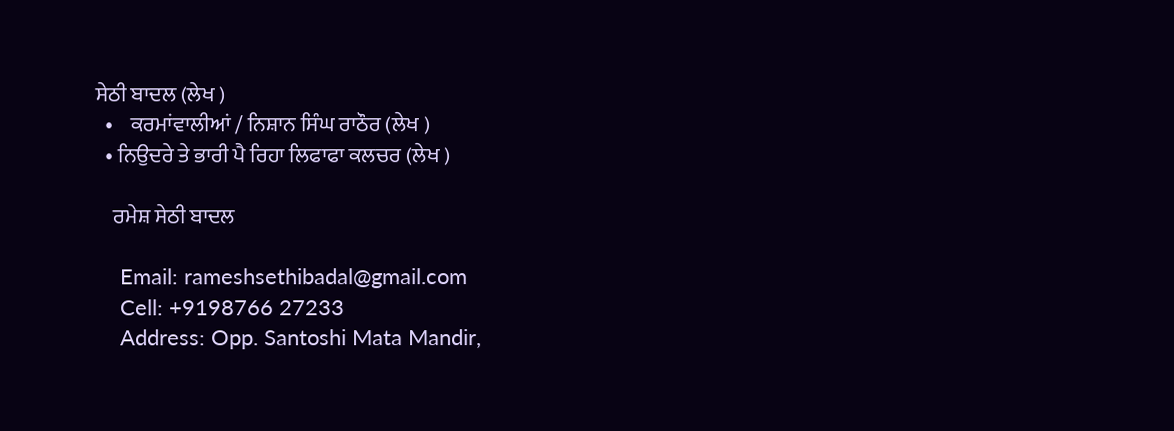ਸੇਠੀ ਬਾਦਲ (ਲੇਖ )
  •    ਕਰਮਾਂਵਾਲੀਆਂ / ਨਿਸ਼ਾਨ ਸਿੰਘ ਰਾਠੌਰ (ਲੇਖ )
  • ਨਿਉਦਰੇ ਤੇ ਭਾਰੀ ਪੈ ਰਿਹਾ ਲਿਫਾਫਾ ਕਲਚਰ (ਲੇਖ )

    ਰਮੇਸ਼ ਸੇਠੀ ਬਾਦਲ

    Email: rameshsethibadal@gmail.com
    Cell: +9198766 27233
    Address: Opp. Santoshi Mata Mandir,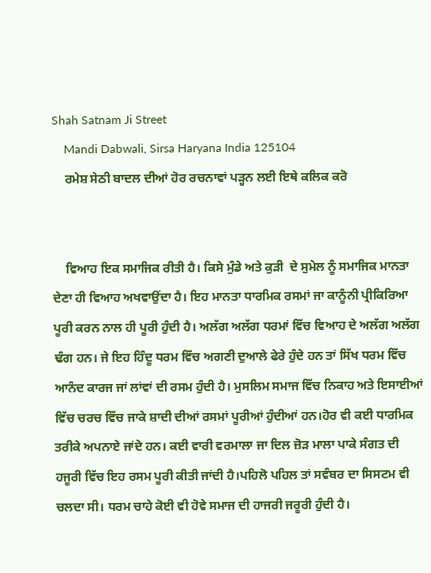Shah Satnam Ji Street
    Mandi Dabwali, Sirsa Haryana India 125104
    ਰਮੇਸ਼ ਸੇਠੀ ਬਾਦਲ ਦੀਆਂ ਹੋਰ ਰਚਨਾਵਾਂ ਪੜ੍ਹਨ ਲਈ ਇਥੇ ਕਲਿਕ ਕਰੋ


    ਵਿਆਹ ਇਕ ਸਮਾਜਿਕ ਰੀਤੀ ਹੈ। ਕਿਸੇ ਮੁੰਡੇ ਅਤੇ ਕੁੜੀ  ਦੇ ਸੁਮੇਲ ਨੂੰ ਸਮਾਜਿਕ ਮਾਨਤਾ ਦੇਣਾ ਹੀ ਵਿਆਹ ਅਖਵਾਉਂਦਾ ਹੈ। ਇਹ ਮਾਨਤਾ ਧਾਰਮਿਕ ਰਸਮਾਂ ਜਾ ਕਾਨੂੰਨੀ ਪ੍ਰੀਕਿਰਿਆ ਪੂਰੀ ਕਰਨ ਨਾਲ ਹੀ ਪੂਰੀ ਹੁੰਦੀ ਹੈ। ਅਲੱਗ ਅਲੱਗ ਧਰਮਾਂ ਵਿੱਚ ਵਿਆਹ ਦੇ ਅਲੱਗ ਅਲੱਗ ਢੰਗ ਹਨ। ਜੇ ਇਹ ਹਿੰਦੂ ਧਰਮ ਵਿੱਚ ਅਗਣੀ ਦੁਆਲੇ ਫੇਰੇ ਹੁੰਦੇ ਹਨ ਤਾਂ ਸਿੱਖ ਧਰਮ ਵਿੱਚ ਆਨੰਦ ਕਾਰਜ ਜਾਂ ਲਾਂਵਾਂ ਦੀ ਰਸਮ ਹੁੰਦੀ ਹੈ। ਮੁਸਲਿਮ ਸਮਾਜ ਵਿੱਚ ਨਿਕਾਹ ਅਤੇ ਇਸਾਈਆਂ ਵਿੱਚ ਚਰਚ ਵਿੱਚ ਜਾਕੇ ਸ਼ਾਦੀ ਦੀਆਂ ਰਸਮਾਂ ਪੂਰੀਆਂ ਹੁੰਦੀਆਂ ਹਨ।ਹੋਰ ਵੀ ਕਈ ਧਾਰਮਿਕ ਤਰੀਕੇ ਅਪਨਾਏ ਜਾਂਦੇ ਹਨ। ਕਈ ਵਾਰੀ ਵਰਮਾਲਾ ਜਾ ਦਿਲ ਜ਼ੋੜ ਮਾਲਾ ਪਾਕੇ ਸੰਗਤ ਦੀ ਹਜੂਰੀ ਵਿੱਚ ਇਹ ਰਸਮ ਪੂਰੀ ਕੀਤੀ ਜਾਂਦੀ ਹੈ।ਪਹਿਲੋ ਪਹਿਲ ਤਾਂ ਸਵੰਬਰ ਦਾ ਸਿਸਟਮ ਵੀ ਚਲਦਾ ਸੀ। ਧਰਮ ਚਾਹੇ ਕੋਈ ਵੀ ਹੋਵੇ ਸਮਾਜ ਦੀ ਹਾਜਰੀ ਜਰੂਰੀ ਹੁੰਦੀ ਹੈ।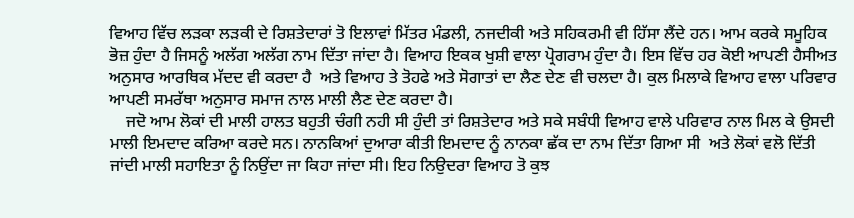ਵਿਆਹ ਵਿੱਚ ਲੜਕਾ ਲੜਕੀ ਦੇ ਰਿਸ਼ਤੇਦਾਰਾਂ ਤੋ ਇਲਾਵਾਂ ਮਿੱਤਰ ਮੰਡਲੀ, ਨਜਦੀਕੀ ਅਤੇ ਸਹਿਕਰਮੀ ਵੀ ਹਿੱਸਾ ਲੈਂਦੇ ਹਨ। ਆਮ ਕਰਕੇ ਸਮੂਹਿਕ ਭੋਜ਼ ਹੁੰਦਾ ਹੈ ਜਿਸਨੂੰ ਅਲੱਗ ਅਲੱਗ ਨਾਮ ਦਿੱਤਾ ਜਾਂਦਾ ਹੈ। ਵਿਆਹ ਇਕਕ ਖੁਸ਼ੀ ਵਾਲਾ ਪ੍ਰੋਗਰਾਮ ਹੁੰਦਾ ਹੈ। ਇਸ ਵਿੱਚ ਹਰ ਕੋਈ ਆਪਣੀ ਹੈਸੀਅਤ ਅਨੁਸਾਰ ਆਰਥਿਕ ਮੱਦਦ ਵੀ ਕਰਦਾ ਹੈ  ਅਤੇ ਵਿਆਹ ਤੇ ਤੋਹਫੇ ਅਤੇ ਸੋਗਾਤਾਂ ਦਾ ਲੈਣ ਦੇਣ ਵੀ ਚਲਦਾ ਹੈ। ਕੁਲ ਮਿਲਾਕੇ ਵਿਆਹ ਵਾਲਾ ਪਰਿਵਾਰ ਆਪਣੀ ਸਮਰੱਥਾ ਅਨੁਸਾਰ ਸਮਾਜ ਨਾਲ ਮਾਲੀ ਲੈਣ ਦੇਣ ਕਰਦਾ ਹੈ।
    ਜਦੋ ਆਮ ਲੋਕਾਂ ਦੀ ਮਾਲੀ ਹਾਲਤ ਬਹੁਤੀ ਚੰਗੀ ਨਹੀ ਸੀ ਹੁੰਦੀ ਤਾਂ ਰਿਸ਼ਤੇਦਾਰ ਅਤੇ ਸਕੇ ਸਬੰਧੀ ਵਿਆਹ ਵਾਲੇ ਪਰਿਵਾਰ ਨਾਲ ਮਿਲ ਕੇ ਉਸਦੀ ਮਾਲੀ ਇਮਦਾਦ ਕਰਿਆ ਕਰਦੇ ਸਨ। ਨਾਨਕਿਆਂ ਦੁਆਰਾ ਕੀਤੀ ਇਮਦਾਦ ਨੂੰ ਨਾਨਕਾ ਛੱਕ ਦਾ ਨਾਮ ਦਿੱਤਾ ਗਿਆ ਸੀ  ਅਤੇ ਲੋਕਾਂ ਵਲੋ ਦਿੱਤੀ ਜਾਂਦੀ ਮਾਲੀ ਸਹਾਇਤਾ ਨੂੰ ਨਿਉਂਦਾ ਜਾ ਕਿਹਾ ਜਾਂਦਾ ਸੀ। ਇਹ ਨਿਉਦਰਾ ਵਿਆਹ ਤੋ ਕੁਝ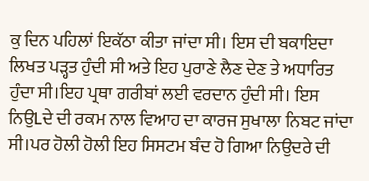ਕੁ ਦਿਨ ਪਹਿਲਾਂ ਇਕੱਠਾ ਕੀਤਾ ਜਾਂਦਾ ਸੀ। ਇਸ ਦੀ ਬਕਾਇਦਾ ਲਿਖਤ ਪੜ੍ਹਤ ਹੁੰਦੀ ਸੀ ਅਤੇ ਇਹ ਪੁਰਾਣੇ ਲੈਣ ਦੇਣ ਤੇ ਅਧਾਰਿਤ ਹੁੰਦਾ ਸੀ।ਇਹ ਪ੍ਰਥਾ ਗਰੀਬਾਂ ਲਈ ਵਰਦਾਨ ਹੁੰਦੀ ਸੀ। ਇਸ ਨਿਉLਦੇ ਦੀ ਰਕਮ ਨਾਲ ਵਿਆਹ ਦਾ ਕਾਰਜ ਸੁਖਾਲਾ ਨਿਬਟ ਜਾਂਦਾ ਸੀ।ਪਰ ਹੋਲੀ ਹੋਲੀ ਇਹ ਸਿਸਟਮ ਬੰਦ ਹੋ ਗਿਆ ਨਿਉਦਰੇ ਦੀ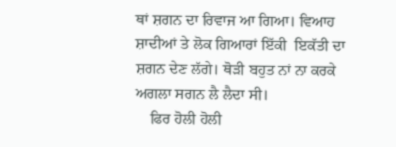ਥਾਂ ਸ਼ਗਨ ਦਾ ਰਿਵਾਜ ਆ ਗਿਆ। ਵਿਆਹ ਸ਼ਾਦੀਆਂ ਤੇ ਲੋਕ ਗਿਆਰਾਂ ਇੱਕੀ  ਇਕੱਤੀ ਦਾ ਸ਼ਗਨ ਦੇਣ ਲੱਗੇ। ਥੋੜੀ ਬਹੁਤ ਨਾਂ ਨਾ ਕਰਕੇ ਅਗਲਾ ਸਗਨ ਲੈ ਲੈਦਾ ਸੀ।
    ਫਿਰ ਹੋਲੀ ਹੋਲੀ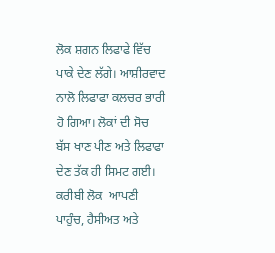ਲੋਕ ਸ਼ਗਨ ਲਿਫਾਫੇ ਵਿੱਚ ਪਾਕੇ ਦੇਣ ਲੱਗੇ। ਆਸ਼ੀਰਵਾਦ ਨਾਲੋ ਲਿਫਾਫਾ ਕਲਚਰ ਭਾਰੀ ਹੋ ਗਿਆ। ਲੋਕਾਂ ਦੀ ਸੋਚ ਬੱਸ ਖਾਣ ਪੀਣ ਅਤੇ ਲਿਫਾਫਾ ਦੇਣ ਤੱਕ ਹੀ ਸਿਮਟ ਗਈ। ਕਰੀਬੀ ਲੋਕ  ਆਪਣੀ ਪਾਹੁੰਚ, ਹੈਸੀਅਤ ਅਤੇ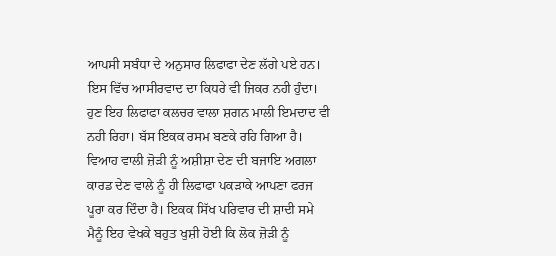ਆਪਸੀ ਸਬੰਧਾ ਦੇ ਅਨੁਸਾਰ ਲਿਫਾਫਾ ਦੇਣ ਲੱਗੇ ਪਏ ਹਨ। ਇਸ ਵਿੱਚ ਆਸੀਰਵਾਦ ਦਾ ਕਿਧਰੇ ਵੀ ਜਿਕਰ ਨਹੀ ਹੁੰਦਾ। ਹੁਣ ਇਹ ਲਿਫਾਫਾ ਕਲਚਰ ਵਾਲਾ ਸ਼ਗਨ ਮਾਲੀ ਇਮਦਾਦ ਵੀ ਨਹੀ ਰਿਹਾ। ਬੱਸ ਇਕਕ ਰਸਮ ਬਣਕੇ ਰਹਿ ਗਿਆ ਹੈ। ਵਿਆਹ ਵਾਲੀ ਜ਼ੋੜੀ ਨੂੰ ਅਸ਼ੀਸ਼ਾ ਦੇਣ ਦੀ ਬਜਾਇ ਅਗਲਾ ਕਾਰਡ ਦੇਣ ਵਾਲੇ ਨੂੰ ਹੀ ਲਿਫਾਫਾ ਪਕੜਾਕੇ ਆਪਣਾ ਫਰਜ ਪੂਰਾ ਕਰ ਦਿੰਦਾ ਹੈ। ਇਕਕ ਸਿੱਖ ਪਰਿਵਾਰ ਦੀ ਸ਼ਾਦੀ ਸਮੇ ਮੈਨੂੰ ਇਹ ਵੇਖਕੇ ਬਹੁਤ ਖੁਸ਼ੀ ਹੋਈ ਕਿ ਲੋਕ ਜ਼ੋੜੀ ਨੂੰ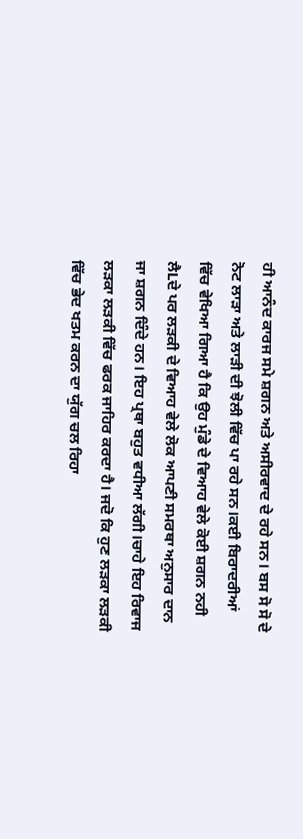ਹੀ ਆਨੰਦ ਕਾਰਜ ਸਮੇ ਸ਼ਗਨ ਅਤੇ ਅਸੀਰਵਾਦ ਦੇ ਰਹੇ ਸਨ। ਬਸ ਸੋ ਸੋ ਦੇ ਨੋਟ ਲਾੜਾ ਅਤੇ ਲਾੜੀ ਦੀ ਝੋਲੀ ਵਿੱਚ ਪਾ ਰਹੇ ਸਨ।ਕਈ ਬਿਰਾਦਰੀਆਂ ਵਿੱਚ ਵੇਖਿਆ ਗਿਆ ਹੈ ਕਿ ਉਹ ਮੁੰਡੇ ਦੇ ਵਿਆਹ ਵੇਲੇ ਕੋਈ ਸ਼ਗਨ ਨਹੀ ਲੈLਦੇ ਪਰ ਲੜਕੀ ਦੇ ਵਿਆਹ ਵੇਲੇ ਲੋਕ ਆਪਣੀ ਸਮਰਥਾ ਅਨੁਸਾਰ ਦਾਨ ਜਾ ਸ਼ਗਨ ਦਿੰਦੇ ਹਨ। ਇਹ ਪ੍ਰਥਾ ਬਹੁਤ ਵਧੀਆ ਲੱਗੀ।ਚਾਹੇ ਇਹ ਰਿਵਾਜ  ਲੜਕਾ ਲੜਕੀ ਵਿੱਚ ਫਰਕ ਜਾਹਿਰ ਕਰਦਾ ਹੈ। ਜਦੋ ਕਿ ਹੁਣ ਲੜਕਾ ਲੜਕੀ ਵਿੱਚ ਭੇਦ ਖਤਮ ਕਰਨ ਦਾ ਯੁੱਗ ਚਲ ਰਿਹਾ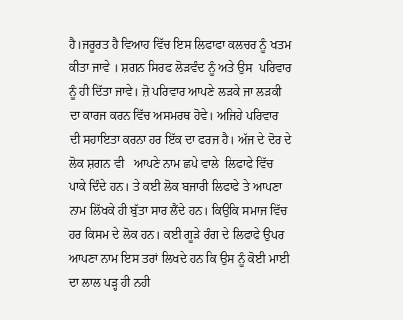ਹੈ।ਜਰੂਰਤ ਹੈ ਵਿਆਹ ਵਿੱਚ ਇਸ ਲਿਫਾਫਾ ਕਲਚਰ ਨੂੰ ਖਤਮ ਕੀਤਾ ਜਾਵੇ । ਸ਼ਗਨ ਸਿਰਫ ਲੋੜਵੰਦ ਨੂੰ ਅਤੇ ਉਸ  ਪਰਿਵਾਰ ਨੂੰ ਹੀ ਦਿੱਤਾ ਜਾਵੇ। ਜ਼ੋ ਪਰਿਵਾਰ ਆਪਣੇ ਲੜਕੇ ਜਾ ਲੜਕੀ ਦਾ ਕਾਰਜ ਕਰਨ ਵਿੱਚ ਅਸਮਰਥ ਹੋਵੇ। ਅਜਿਹੇ ਪਰਿਵਾਰ ਦੀ ਸਹਾਇਤਾ ਕਰਨਾ ਹਰ ਇੱਕ ਦਾ ਫਰਜ ਹੈ। ਅੱਜ ਦੇ ਦੋਰ ਦੇ ਲੋਕ ਸ਼ਗਨ ਵੀ   ਆਪਣੇ ਨਾਮ ਛਪੇ ਵਾਲੇ  ਲਿਫਾਫੇ ਵਿੱਚ ਪਾਕੇ ਦਿੰਦੇ ਹਨ। ਤੇ ਕਈ ਲੋਕ ਬਜਾਰੀ ਲਿਫਾਫੇ ਤੇ ਆਪਣਾ ਨਾਮ ਲਿੱਖਕੇ ਹੀ ਬੁੱਤਾ ਸਾਰ ਲੈਂਦੇ ਹਨ। ਕਿਉਕਿ ਸਮਾਜ ਵਿੱਚ ਹਰ ਕਿਸਮ ਦੇ ਲੋਕ ਹਨ। ਕਈ ਗੂੜੇ ਰੰਗ ਦੇ ਲਿਫਾਫੇ ਉਪਰ ਆਪਣਾ ਨਾਮ ਇਸ ਤਰਾਂ ਲਿਖਦੇ ਹਨ ਕਿ ਉਸ ਨੂੰ ਕੋਈ ਮਾਈ ਦਾ ਲਾਲ ਪੜ੍ਹ ਹੀ ਨਹੀ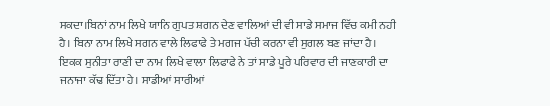ਸਕਦਾ।ਬਿਨਾਂ ਨਾਮ ਲਿਖੇ ਯਾਨਿ ਗੁਪਤ ਸ਼ਗਨ ਦੇਣ ਵਾਲਿਆਂ ਦੀ ਵੀ ਸਾਡੇ ਸਮਾਜ ਵਿੱਚ ਕਮੀ ਨਹੀ ਹੈ। ਬਿਨਾ ਨਾਮ ਲਿਖੇ ਸਗਨ ਵਾਲੇ ਲਿਫਾਫੇ ਤੇ ਮਗਜ ਪੱਚੀ ਕਰਨਾ ਵੀ ਸੁਗਲ ਬਣ ਜਾਂਦਾ ਹੈ। ਇਕਕ ਸੁਨੀਤਾ ਰਾਣੀ ਦਾ ਨਾਮ ਲਿਖੇ ਵਾਲਾ ਲਿਫਾਫੇ ਨੇ ਤਾਂ ਸਾਡੇ ਪੂਰੇ ਪਰਿਵਾਰ ਦੀ ਜਾਣਕਾਰੀ ਦਾ ਜਨਾਜਾ ਕੱਢ ਦਿੱਤਾ ਹੇ। ਸਾਡੀਆਂ ਸਾਰੀਆਂ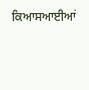ਕਿਆਸਆਈਆਂ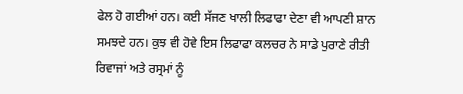ਫੇਲ ਹੋ ਗਈਆਂ ਹਨ। ਕਈ ਸੱਜਣ ਖਾਲੀ ਲਿਫਾਫਾ ਦੇਣਾ ਵੀ ਆਪਣੀ ਸ਼ਾਨ ਸਮਝਦੇ ਹਨ। ਕੁਝ ਵੀ ਹੋਵੇ ਇਸ ਲਿਫਾਫਾ ਕਲਚਰ ਨੇ ਸਾਡੇ ਪੁਰਾਣੇ ਰੀਤੀ ਰਿਵਾਜਾਂ ਅਤੇ ਰਸ੍ਰਮਾਂ ਨੂੰ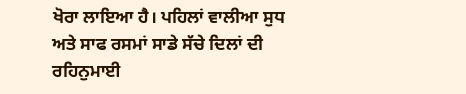ਖੋਰਾ ਲਾਇਆ ਹੈ। ਪਹਿਲਾਂ ਵਾਲੀਆ ਸੁਧ ਅਤੇ ਸਾਫ ਰਸਮਾਂ ਸਾਡੇ ਸੱਚੇ ਦਿਲਾਂ ਦੀ ਰਹਿਨੁਮਾਈ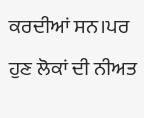ਕਰਦੀਆਂ ਸਨ।ਪਰ ਹੁਣ ਲੋਕਾਂ ਦੀ ਨੀਅਤ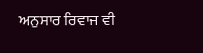ਅਨੁਸਾਰ ਰਿਵਾਜ ਵੀ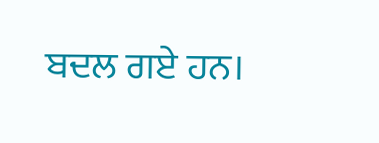ਬਦਲ ਗਏ ਹਨ।